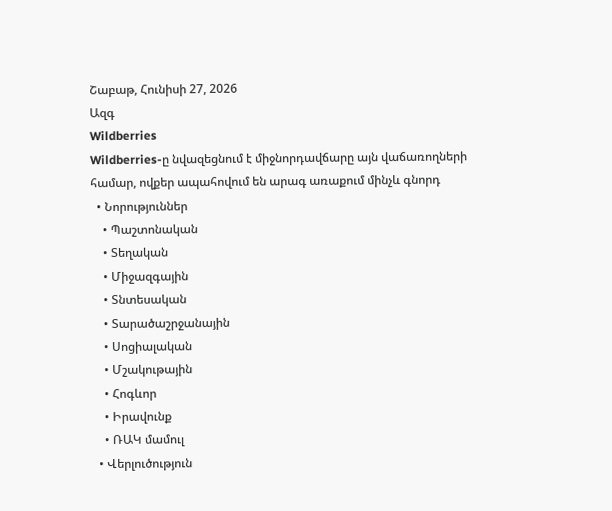Շաբաթ, Հունիսի 27, 2026
Ազգ
Wildberries
Wildberries-ը նվազեցնում է միջնորդավճարը այն վաճառողների համար, ովքեր ապահովում են արագ առաքում մինչև գնորդ
  • Նորություններ
    • Պաշտոնական
    • Տեղական
    • Միջազգային
    • Տնտեսական
    • Տարածաշրջանային
    • Սոցիալական
    • Մշակութային
    • Հոգևոր
    • Իրավունք
    • ՌԱԿ մամուլ
  • Վերլուծություն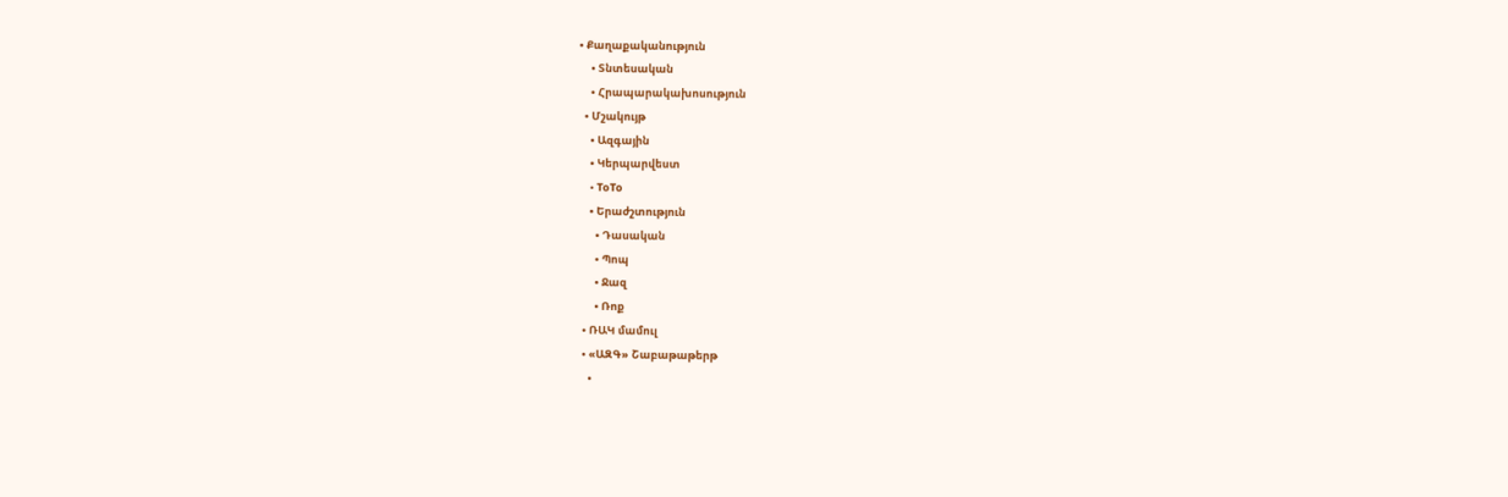• Քաղաքականություն
    • Տնտեսական
    • Հրապարակախոսություն
  • Մշակույթ
    • Ազգային
    • Կերպարվեստ
    • ToTo
    • Երաժշտություն
      • Դասական
      • Պոպ
      • Ջազ
      • Ռոք
  • ՌԱԿ մամուլ
  • «ԱԶԳ» Շաբաթաթերթ
    •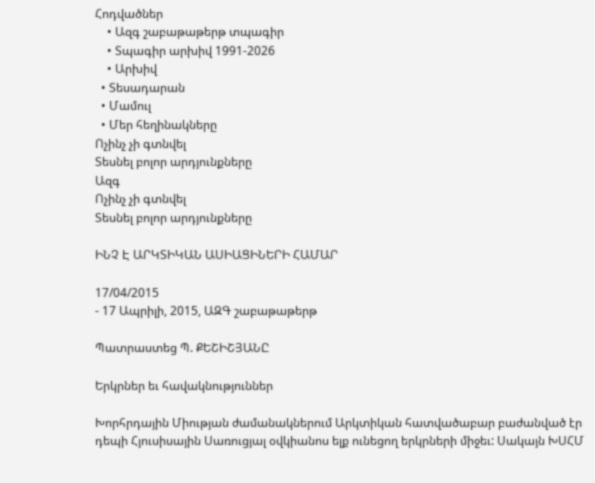Հոդվածներ
    • Ազգ շաբաթաթերթ տպագիր
    • Տպագիր արխիվ 1991-2026
    • Արխիվ
  • Տեսադարան
  • Մամուլ
  • Մեր հեղինակները
Ոչինչ չի գտնվել
Տեսնել բոլոր արդյունքները
Ազգ
Ոչինչ չի գտնվել
Տեսնել բոլոր արդյունքները

ԻՆՉ Է ԱՐԿՏԻԿԱՆ ԱՍԻԱՑԻՆԵՐԻ ՀԱՄԱՐ

17/04/2015
- 17 Ապրիլի, 2015, ԱԶԳ շաբաթաթերթ

Պատրաստեց Պ. ՔԵՇԻՇՅԱՆԸ

Երկրներ եւ հավակնություններ

Խորհրդային Միության ժամանակներում Արկտիկան հատվածաբար բաժանված էր դեպի Հյուսիսային Սառուցյալ օվկիանոս ելք ունեցող երկրների միջեւ: Սակայն ԽՍՀՄ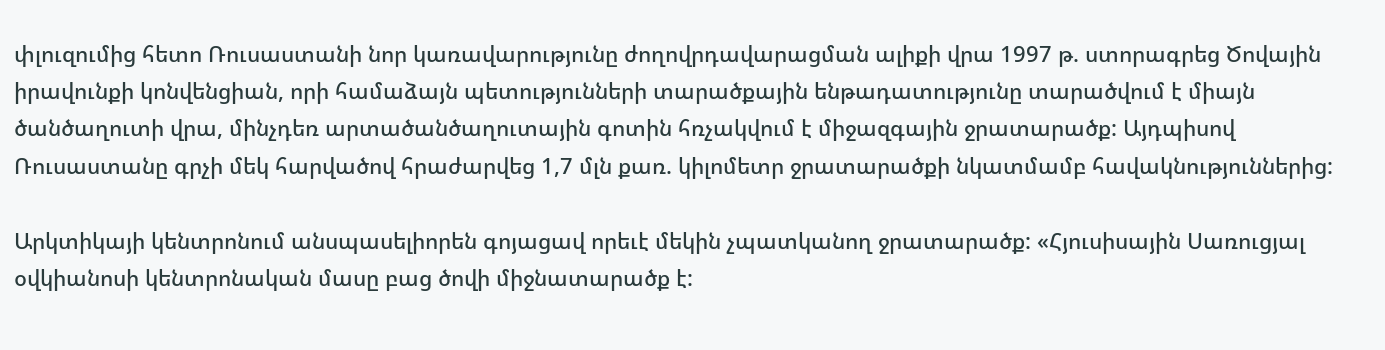փլուզումից հետո Ռուսաստանի նոր կառավարությունը ժողովրդավարացման ալիքի վրա 1997 թ. ստորագրեց Ծովային իրավունքի կոնվենցիան, որի համաձայն պետությունների տարածքային ենթադատությունը տարածվում է միայն ծանծաղուտի վրա, մինչդեռ արտածանծաղուտային գոտին հռչակվում է միջազգային ջրատարածք: Այդպիսով Ռուսաստանը գրչի մեկ հարվածով հրաժարվեց 1,7 մլն քառ. կիլոմետր ջրատարածքի նկատմամբ հավակնություններից:

Արկտիկայի կենտրոնում անսպասելիորեն գոյացավ որեւէ մեկին չպատկանող ջրատարածք: «Հյուսիսային Սառուցյալ օվկիանոսի կենտրոնական մասը բաց ծովի միջնատարածք է: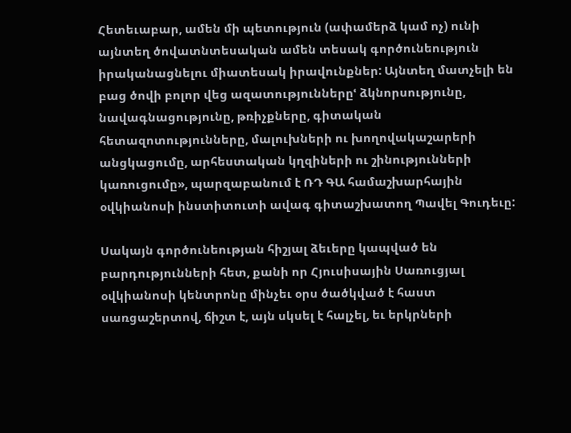Հետեւաբար, ամեն մի պետություն (ափամերձ կամ ոչ) ունի այնտեղ ծովատնտեսական ամեն տեսակ գործունեություն իրականացնելու միատեսակ իրավունքներ: Այնտեղ մատչելի են բաց ծովի բոլոր վեց ազատություններըՙ ձկնորսությունը, նավագնացությունը, թռիչքները, գիտական հետազոտությունները, մալուխների ու խողովակաշարերի անցկացումը, արհեստական կղզիների ու շինությունների կառուցումը», պարզաբանում է ՌԴ ԳԱ համաշխարհային օվկիանոսի ինստիտուտի ավագ գիտաշխատող Պավել Գուդեւը:

Սակայն գործունեության հիշյալ ձեւերը կապված են բարդությունների հետ, քանի որ Հյուսիսային Սառուցյալ օվկիանոսի կենտրոնը մինչեւ օրս ծածկված է հաստ սառցաշերտով, ճիշտ է, այն սկսել է հալչել, եւ երկրների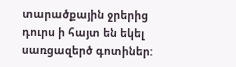տարածքային ջրերից դուրս ի հայտ են եկել սառցազերծ գոտիներ: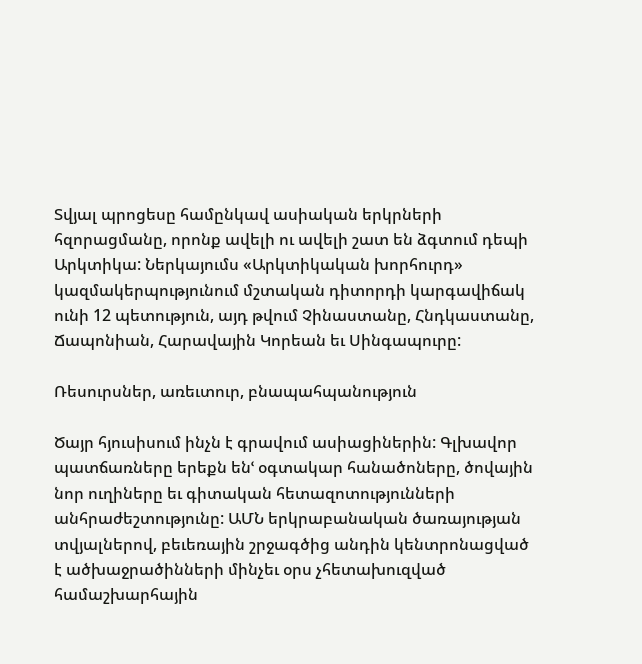Տվյալ պրոցեսը համընկավ ասիական երկրների հզորացմանը, որոնք ավելի ու ավելի շատ են ձգտում դեպի Արկտիկա: Ներկայումս «Արկտիկական խորհուրդ» կազմակերպությունում մշտական դիտորդի կարգավիճակ ունի 12 պետություն, այդ թվում Չինաստանը, Հնդկաստանը, Ճապոնիան, Հարավային Կորեան եւ Սինգապուրը:

Ռեսուրսներ, առեւտուր, բնապահպանություն

Ծայր հյուսիսում ինչն է գրավում ասիացիներին: Գլխավոր պատճառները երեքն ենՙ օգտակար հանածոները, ծովային նոր ուղիները եւ գիտական հետազոտությունների անհրաժեշտությունը: ԱՄՆ երկրաբանական ծառայության տվյալներով, բեւեռային շրջագծից անդին կենտրոնացված է ածխաջրածինների մինչեւ օրս չհետախուզված համաշխարհային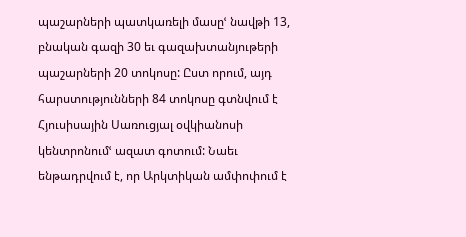պաշարների պատկառելի մասըՙ նավթի 13, բնական գազի 30 եւ գազախտանյութերի պաշարների 20 տոկոսը: Ըստ որում, այդ հարստությունների 84 տոկոսը գտնվում է Հյուսիսային Սառուցյալ օվկիանոսի կենտրոնումՙ ազատ գոտում: Նաեւ ենթադրվում է, որ Արկտիկան ամփոփում է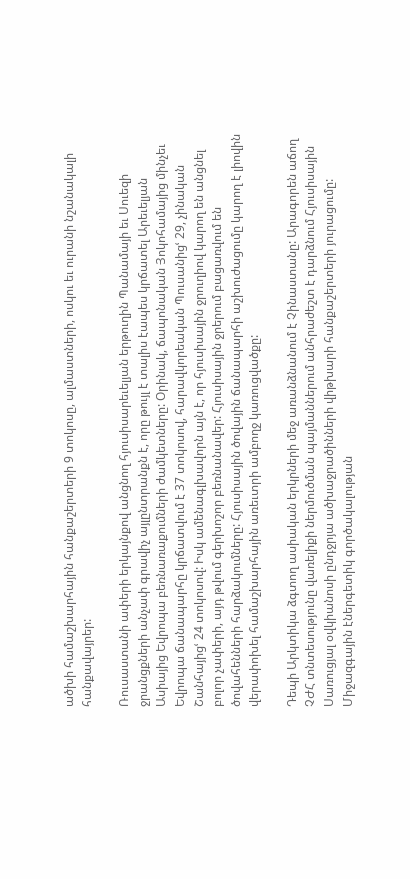ածխի համաշխարհային հանքաշերտերի 9 տոկոսը, ալմաստների, ոսկու եւ ուրանի նշանակալի հանքավայրեր:

Ռուսաստանի ափերի երկայնքով անցնող հյուսիսարեւելյան երթուղին Պանամայի եւ Սուեզի ջրանցքների անչափ գրավիչ այլընտրանքն է, որը թույլ է տալիս էապես կրճատել Արեւելյան Ասիայից Եվրոպա բեռնառաքումների ժամկետները: Օրինակ, ճապոնական Յոկոհամայից մինչեւ Եվրոպա ճանապարհը կրճատվում է 37 տոկոսով, հարավկորեական Պուսանիցՙ 29, չինական Շանհայիցՙ 24 տոկոսով: Իսկ ամենագլխավորն այն է, որ հյուսիսային ջրուղիով կարող են անցնել բոլոր չափերի, այդ թվում գերխոշոր բեռնանավեր: Հյուսիսային ջրերում բացառվում են ծովահենների հարձակումները: Հյուսիսային ծովային ճանապարհի աշխուժացումը կարող է լիովին վերափոխել համաշխարհային առեւտրի ամբողջ կառուցվածքը:

Դեպի Արկտիկա ձգտող ասիական երկրների մեջ առանձնանում է Չինաստանը: Արագորեն աճող ՉԺՀ տնտեսությունը վառելիքի ներմուծման պայմաններում անհրաժեշտ է դարձնում Հյուսիսային Սառուցյալ օվկիանոսի ընդջրյա ածխաջրածինների վիթխարի հանքաշերտերի յուրացումը: Միջազգային էներգետիկ գործակալության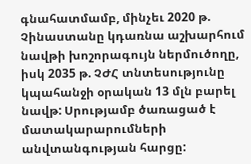գնահատմամբ, մինչեւ 2020 թ. Չինաստանը կդառնա աշխարհում նավթի խոշորագույն ներմուծողը, իսկ 2035 թ. ՉԺՀ տնտեսությունը կպահանջի օրական 13 մլն բարել նավթ: Սրությամբ ծառացած է մատակարարումների անվտանգության հարցը: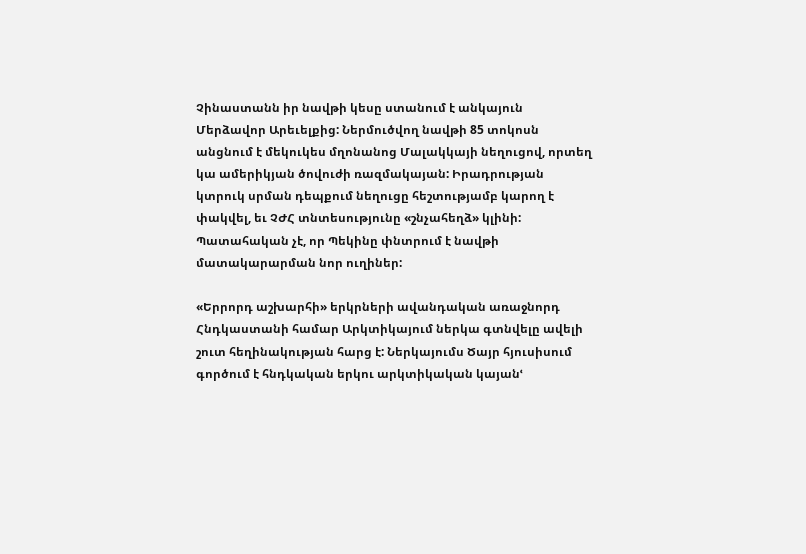Չինաստանն իր նավթի կեսը ստանում է անկայուն Մերձավոր Արեւելքից: Ներմուծվող նավթի 85 տոկոսն անցնում է մեկուկես մղոնանոց Մալակկայի նեղուցով, որտեղ կա ամերիկյան ծովուժի ռազմակայան: Իրադրության կտրուկ սրման դեպքում նեղուցը հեշտությամբ կարող է փակվել, եւ ՉԺՀ տնտեսությունը «շնչահեղձ» կլինի: Պատահական չէ, որ Պեկինը փնտրում է նավթի մատակարարման նոր ուղիներ:

«Երրորդ աշխարհի» երկրների ավանդական առաջնորդ Հնդկաստանի համար Արկտիկայում ներկա գտնվելը ավելի շուտ հեղինակության հարց է: Ներկայումս Ծայր հյուսիսում գործում է հնդկական երկու արկտիկական կայանՙ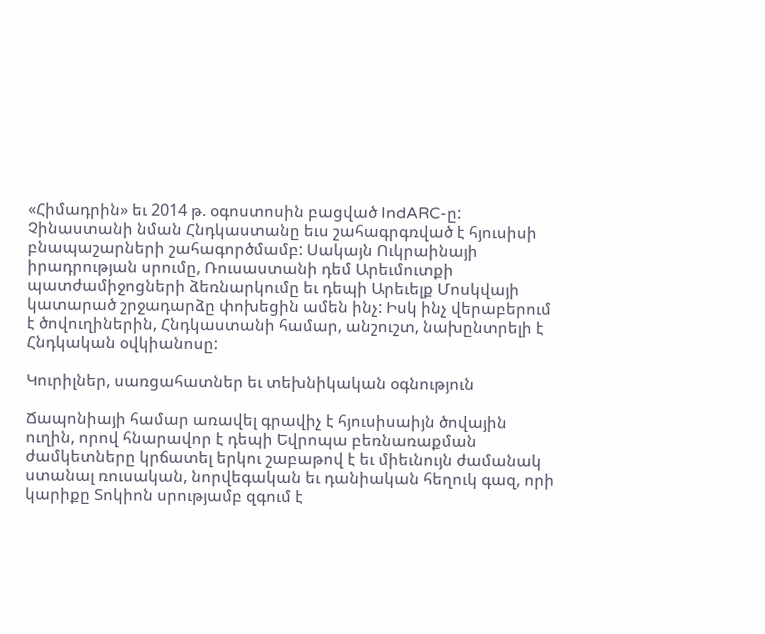«Հիմադրին» եւ 2014 թ. օգոստոսին բացված IndARC-ը: Չինաստանի նման Հնդկաստանը եւս շահագրգռված է հյուսիսի բնապաշարների շահագործմամբ: Սակայն Ուկրաինայի իրադրության սրումը, Ռուսաստանի դեմ Արեւմուտքի պատժամիջոցների ձեռնարկումը եւ դեպի Արեւելք Մոսկվայի կատարած շրջադարձը փոխեցին ամեն ինչ: Իսկ ինչ վերաբերում է ծովուղիներին, Հնդկաստանի համար, անշուշտ, նախընտրելի է Հնդկական օվկիանոսը:

Կուրիլներ, սառցահատներ եւ տեխնիկական օգնություն

Ճապոնիայի համար առավել գրավիչ է հյուսիսաիյն ծովային ուղին, որով հնարավոր է դեպի Եվրոպա բեռնառաքման ժամկետները կրճատել երկու շաբաթով է եւ միեւնույն ժամանակ ստանալ ռուսական, նորվեգական եւ դանիական հեղուկ գազ, որի կարիքը Տոկիոն սրությամբ զգում է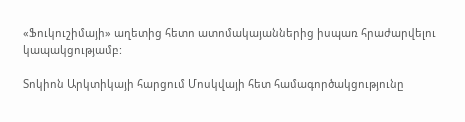«Ֆուկուշիմայի» աղետից հետո ատոմակայաններից իսպառ հրաժարվելու կապակցությամբ:

Տոկիոն Արկտիկայի հարցում Մոսկվայի հետ համագործակցությունը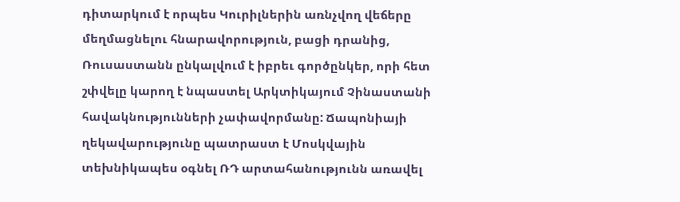դիտարկում է որպես Կուրիլներին առնչվող վեճերը մեղմացնելու հնարավորություն, բացի դրանից, Ռուսաստանն ընկալվում է իբրեւ գործընկեր, որի հետ շփվելը կարող է նպաստել Արկտիկայում Չինաստանի հավակնությունների չափավորմանը: Ճապոնիայի ղեկավարությունը պատրաստ է Մոսկվային տեխնիկապես օգնել ՌԴ արտահանությունն առավել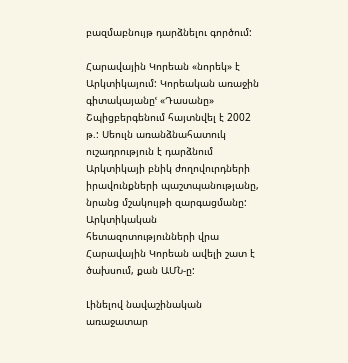բազմաբնույթ դարձնելու գործում:

Հարավային Կորեան «նորեկ» է Արկտիկայում: Կորեական առաջին գիտակայանըՙ «Դասանը» Շպիցբերգենում հայտնվել է 2002 թ.: Սեուլն առանձնահատուկ ուշադրություն է դարձնում Արկտիկայի բնիկ ժողովուրդների իրավունքների պաշտպանությանը, նրանց մշակույթի զարգացմանը: Արկտիկական հետազոտությունների վրա Հարավային Կորեան ավելի շատ է ծախսում, քան ԱՄՆ-ը:

Լինելով նավաշինական առաջատար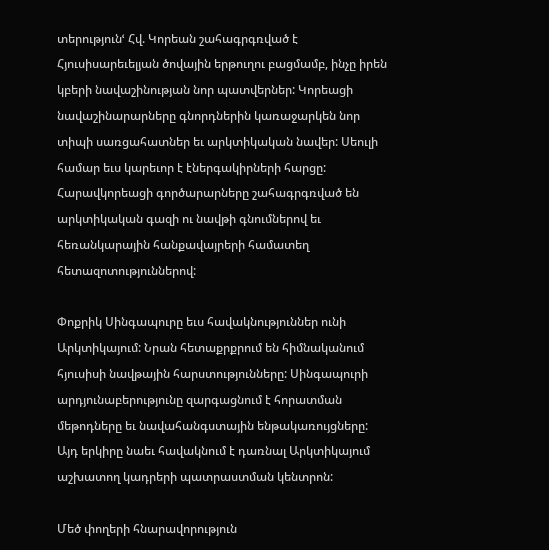տերությունՙ Հվ. Կորեան շահագրգռված է Հյուսիսարեւելյան ծովային երթուղու բացմամբ, ինչը իրեն կբերի նավաշինության նոր պատվերներ: Կորեացի նավաշինարարները գնորդներին կառաջարկեն նոր տիպի սառցահատներ եւ արկտիկական նավեր: Սեուլի համար եւս կարեւոր է էներգակիրների հարցը: Հարավկորեացի գործարարները շահագրգռված են արկտիկական գազի ու նավթի գնումներով եւ հեռանկարային հանքավայրերի համատեղ հետազոտություններով:

Փոքրիկ Սինգապուրը եւս հավակնություններ ունի Արկտիկայում: Նրան հետաքրքրում են հիմնականում հյուսիսի նավթային հարստությունները: Սինգապուրի արդյունաբերությունը զարգացնում է հորատման մեթոդները եւ նավահանգստային ենթակառույցները: Այդ երկիրը նաեւ հավակնում է դառնալ Արկտիկայում աշխատող կադրերի պատրաստման կենտրոն:

Մեծ փողերի հնարավորություն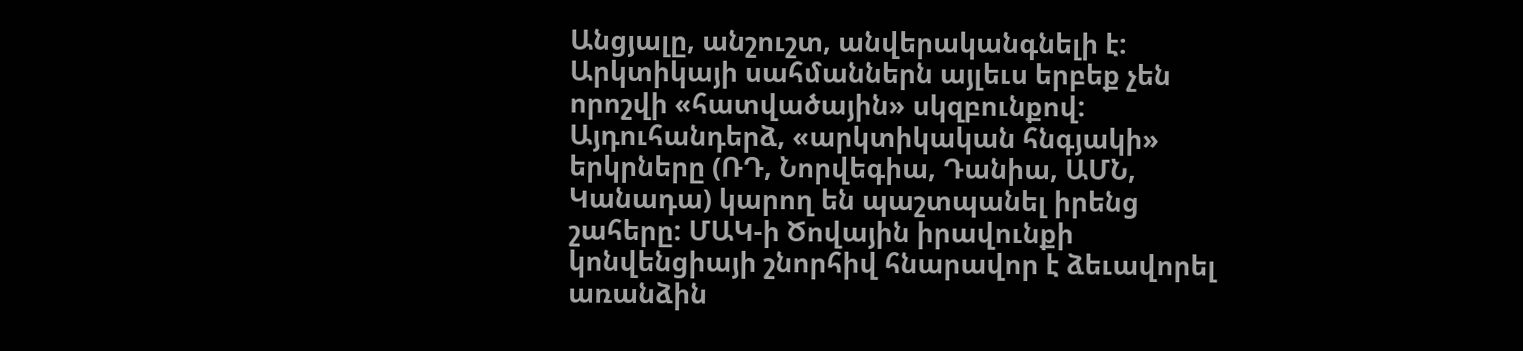Անցյալը, անշուշտ, անվերականգնելի է: Արկտիկայի սահմաններն այլեւս երբեք չեն որոշվի «հատվածային» սկզբունքով: Այդուհանդերձ, «արկտիկական հնգյակի» երկրները (ՌԴ, Նորվեգիա, Դանիա, ԱՄՆ, Կանադա) կարող են պաշտպանել իրենց շահերը: ՄԱԿ-ի Ծովային իրավունքի կոնվենցիայի շնորհիվ հնարավոր է ձեւավորել առանձին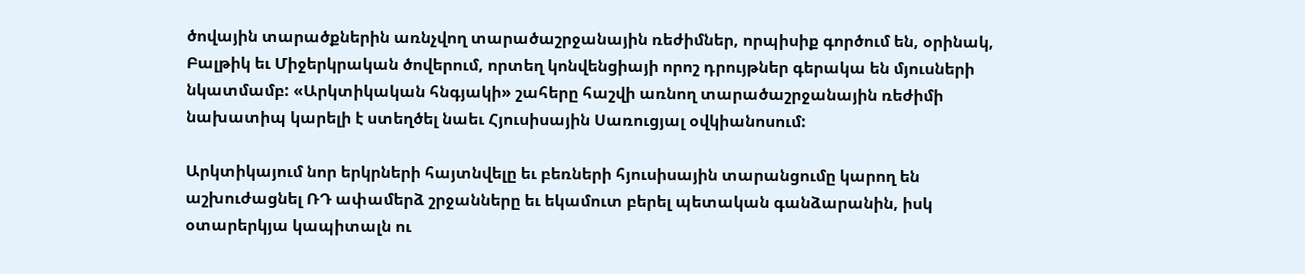ծովային տարածքներին առնչվող տարածաշրջանային ռեժիմներ, որպիսիք գործում են, օրինակ, Բալթիկ եւ Միջերկրական ծովերում, որտեղ կոնվենցիայի որոշ դրույթներ գերակա են մյուսների նկատմամբ: «Արկտիկական հնգյակի» շահերը հաշվի առնող տարածաշրջանային ռեժիմի նախատիպ կարելի է ստեղծել նաեւ Հյուսիսային Սառուցյալ օվկիանոսում:

Արկտիկայում նոր երկրների հայտնվելը եւ բեռների հյուսիսային տարանցումը կարող են աշխուժացնել ՌԴ ափամերձ շրջանները եւ եկամուտ բերել պետական գանձարանին, իսկ օտարերկյա կապիտալն ու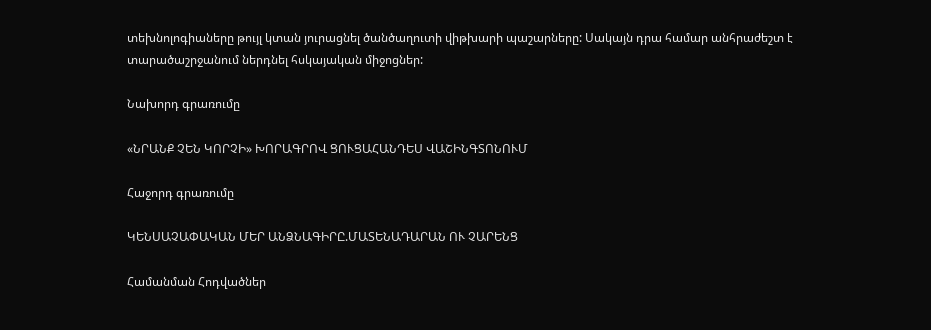տեխնոլոգիաները թույլ կտան յուրացնել ծանծաղուտի վիթխարի պաշարները: Սակայն դրա համար անհրաժեշտ է տարածաշրջանում ներդնել հսկայական միջոցներ:

Նախորդ գրառումը

«ՆՐԱՆՔ ՉԵՆ ԿՈՐՉԻ» ԽՈՐԱԳՐՈՎ ՑՈՒՑԱՀԱՆԴԵՍ ՎԱՇԻՆԳՏՈՆՈՒՄ

Հաջորդ գրառումը

ԿԵՆՍԱՉԱՓԱԿԱՆ ՄԵՐ ԱՆՁՆԱԳԻՐԸ.ՄԱՏԵՆԱԴԱՐԱՆ ՈՒ ՉԱՐԵՆՑ

Համանման Հոդվածներ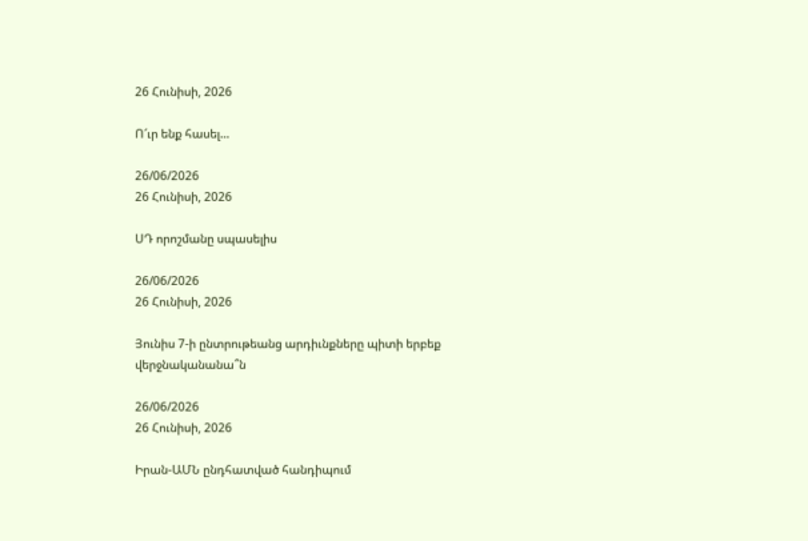26 Հունիսի, 2026

Ո՜ւր ենք հասել…

26/06/2026
26 Հունիսի, 2026

ՍԴ որոշմանը սպասելիս

26/06/2026
26 Հունիսի, 2026

Յունիս 7-ի ընտրութեանց արդիւնքները պիտի երբեք վերջնականանա՞ն

26/06/2026
26 Հունիսի, 2026

Իրան-ԱՄՆ ընդհատված հանդիպում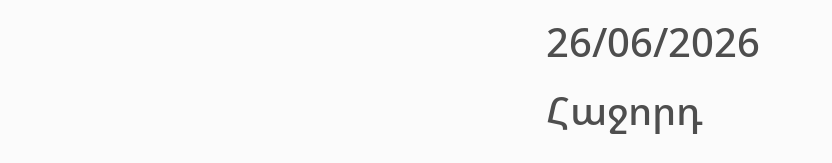26/06/2026
Հաջորդ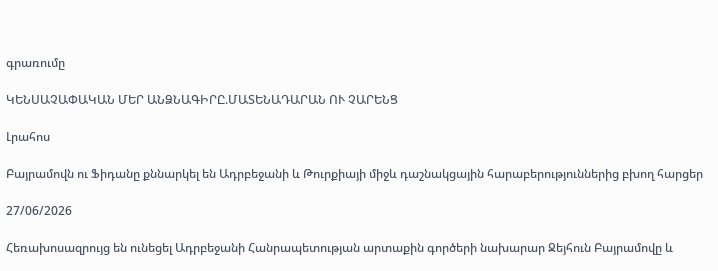գրառումը

ԿԵՆՍԱՉԱՓԱԿԱՆ ՄԵՐ ԱՆՁՆԱԳԻՐԸ.ՄԱՏԵՆԱԴԱՐԱՆ ՈՒ ՉԱՐԵՆՑ

Լրահոս

Բայրամովն ու Ֆիդանը քննարկել են Ադրբեջանի և Թուրքիայի միջև դաշնակցային հարաբերություններից բխող հարցեր

27/06/2026

Հեռախոսազրույց են ունեցել Ադրբեջանի Հանրապետության արտաքին գործերի նախարար Ջեյհուն Բայրամովը և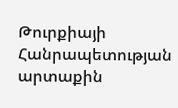Թուրքիայի Հանրապետության արտաքին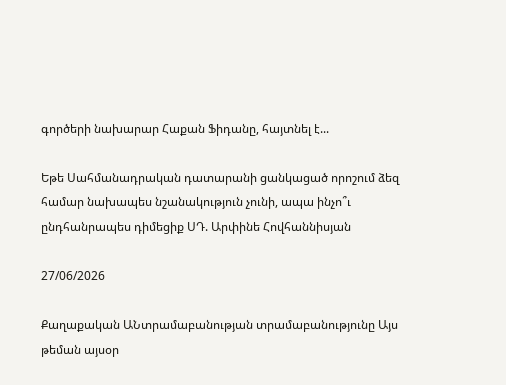գործերի նախարար Հաքան Ֆիդանը, հայտնել է...

Եթե Սահմանադրական դատարանի ցանկացած որոշում ձեզ համար նախապես նշանակություն չունի, ապա ինչո՞ւ ընդհանրապես դիմեցիք ՍԴ. Արփինե Հովհաննիսյան

27/06/2026

Քաղաքական ԱՆտրամաբանության տրամաբանությունը Այս թեման այսօր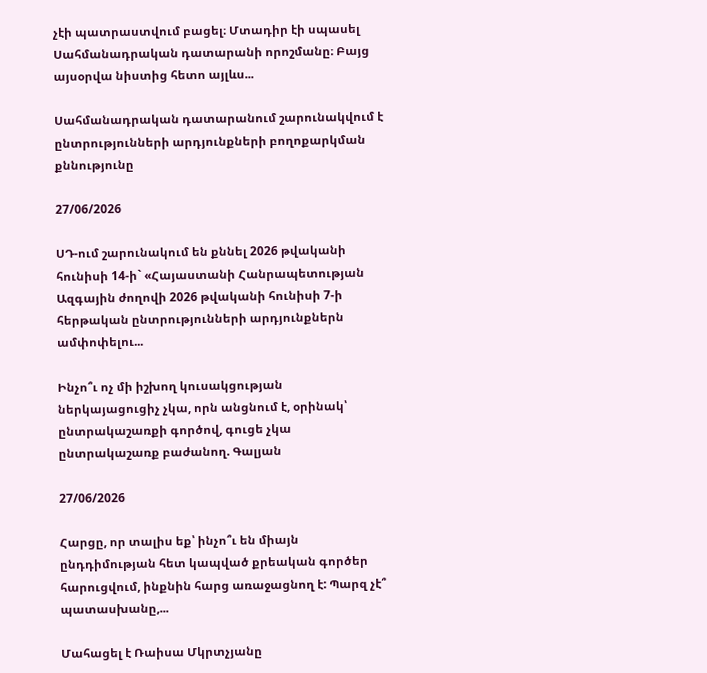չէի պատրաստվում բացել։ Մտադիր էի սպասել Սահմանադրական դատարանի որոշմանը։ Բայց այսօրվա նիստից հետո այլևս...

Սահմանադրական դատարանում շարունակվում է ընտրությունների արդյունքների բողոքարկման քննությունը

27/06/2026

ՍԴ-ում շարունակում են քննել 2026 թվականի հունիսի 14-ի` «Հայաստանի Հանրապետության Ազգային ժողովի 2026 թվականի հունիսի 7-ի հերթական ընտրությունների արդյունքներն ամփոփելու...

Ինչո՞ւ ոչ մի իշխող կուսակցության ներկայացուցիչ չկա, որն անցնում է, օրինակ՝ ընտրակաշառքի գործով, գուցե չկա ընտրակաշառք բաժանող. Գալյան

27/06/2026

Հարցը, որ տալիս եք՝ ինչո՞ւ են միայն ընդդիմության հետ կապված քրեական գործեր հարուցվում, ինքնին հարց առաջացնող է: Պարզ չէ՞ պատասխանը,...

Մահացել է Ռաիսա Մկրտչյանը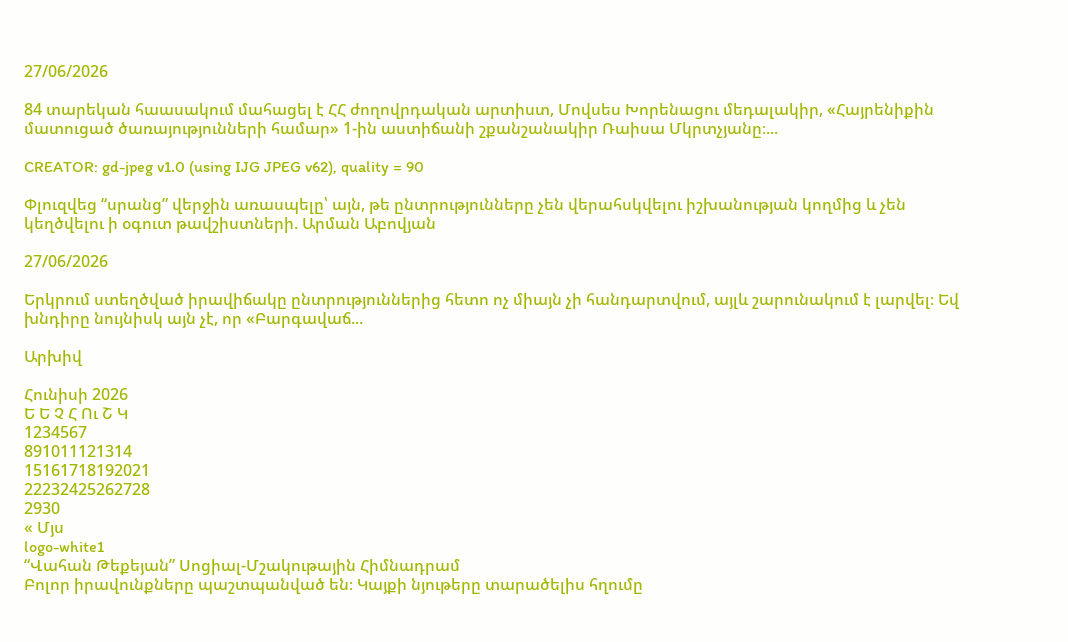27/06/2026

84 տարեկան հաասակում մահացել է ՀՀ ժողովրդական արտիստ, Մովսես Խորենացու մեդալակիր, «Հայրենիքին մատուցած ծառայությունների համար» 1-ին աստիճանի շքանշանակիր Ռաիսա Մկրտչյանը։...

CREATOR: gd-jpeg v1.0 (using IJG JPEG v62), quality = 90

Փլուզվեց “սրանց” վերջին առասպելը՝ այն, թե ընտրությունները չեն վերահսկվելու իշխանության կողմից և չեն կեղծվելու ի օգուտ թավշիստների. Արման Աբովյան

27/06/2026

Երկրում ստեղծված իրավիճակը ընտրություններից հետո ոչ միայն չի հանդարտվում, այլև շարունակում է լարվել։ Եվ խնդիրը նույնիսկ այն չէ, որ «Բարգավաճ...

Արխիվ

Հունիսի 2026
Ե Ե Չ Հ Ու Շ Կ
1234567
891011121314
15161718192021
22232425262728
2930
« Մյս
logo-white1
“Վահան Թեքեյան” Սոցիալ-Մշակութային Հիմնադրամ
Բոլոր իրավունքները պաշտպանված են։ Կայքի նյութերը տարածելիս հղումը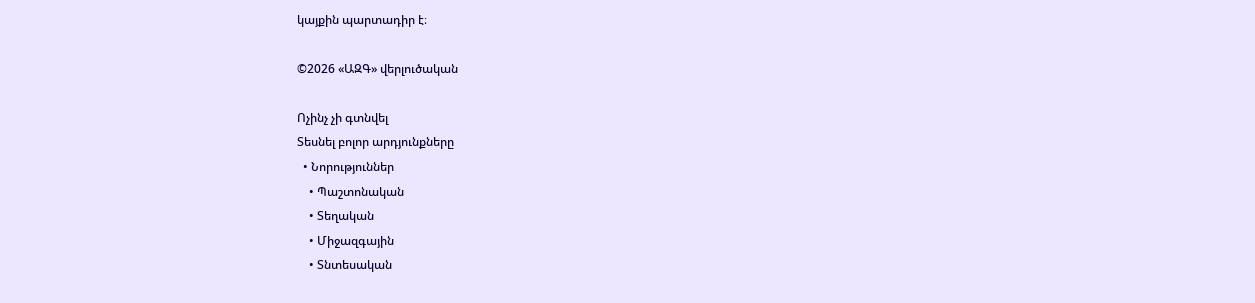կայքին պարտադիր է։

©2026 «ԱԶԳ» վերլուծական

Ոչինչ չի գտնվել
Տեսնել բոլոր արդյունքները
  • Նորություններ
    • Պաշտոնական
    • Տեղական
    • Միջազգային
    • Տնտեսական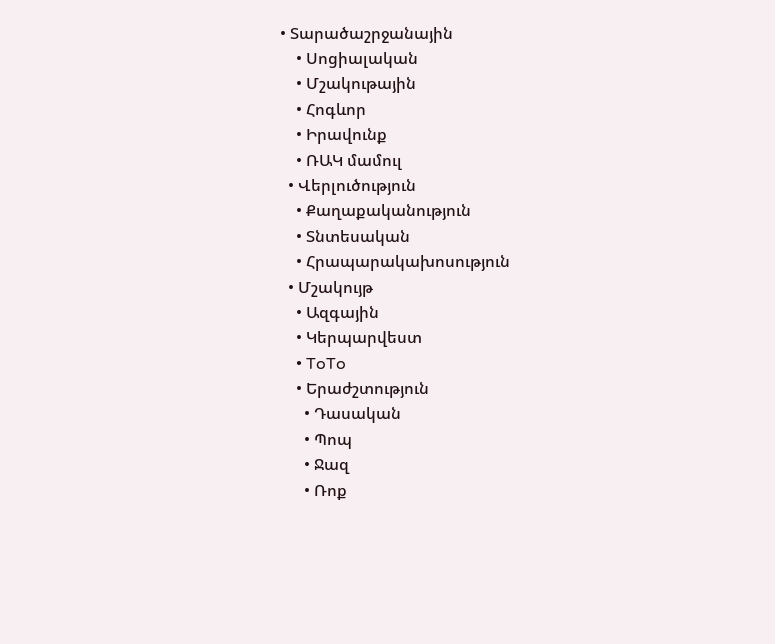• Տարածաշրջանային
    • Սոցիալական
    • Մշակութային
    • Հոգևոր
    • Իրավունք
    • ՌԱԿ մամուլ
  • Վերլուծություն
    • Քաղաքականություն
    • Տնտեսական
    • Հրապարակախոսություն
  • Մշակույթ
    • Ազգային
    • Կերպարվեստ
    • ToTo
    • Երաժշտություն
      • Դասական
      • Պոպ
      • Ջազ
      • Ռոք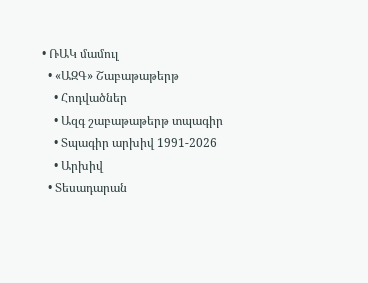• ՌԱԿ մամուլ
  • «ԱԶԳ» Շաբաթաթերթ
    • Հոդվածներ
    • Ազգ շաբաթաթերթ տպագիր
    • Տպագիր արխիվ 1991-2026
    • Արխիվ
  • Տեսադարան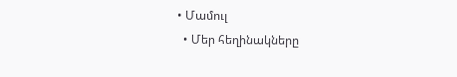• Մամուլ
  • Մեր հեղինակները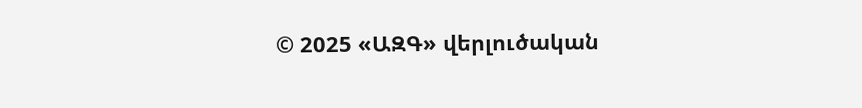© 2025 «ԱԶԳ» վերլուծական